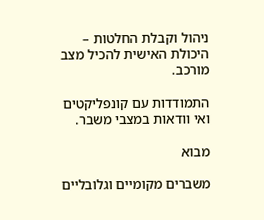ניהול וקבלת החלטות – היכולת האישית להכיל מצב מורכב.

התמודדות עם קונפליקטים ואי וודאות במצבי משבר.

מבוא

משברים מקומיים וגלובליים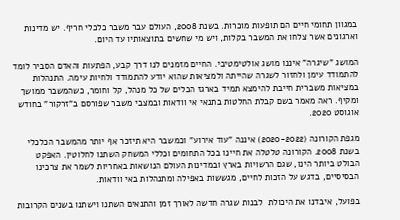במגוון תחומי חיים הם תופעות מוכרות. בשנת 2008, העולם עבר משבר כלכלי חריף. יש מדינות וארגונים אשר צלחו את המשבר בקלות, ויש מי שחשים בתוצאותיו עד היום.

המושג "שיגרה" איננו מושג אולטימטיבי. החיים מזמנים לנו דרך קבע, הפתעות והאדם הסביר לומד להתמודד עימן ולחזור לשגרה שהייתה ולמציאות שהוא יודע להתמודד ולחיות עימה. התנהלות במציאות משברית חייבת להימצא תמיד בארגז הכלים של כל מנהל, קל וחומר, כשהמשבר ממושך ומקיף. ראה מאמר בשם קבלת החלטות בתנאי אי וודאות ובמצבי משבר שפורסם ב"זרקור" בחודש אוגוסט 2020.

מגפת הקורונה (2020-2022) איננה "עוד אירוע" וכמשבר היא תיזכר אף יותר מהמשבר הכלכלי בשנת 2008. הקורונה טלטלה את חיינו בכל התחומים וכללי המשחק השתנו לחלוטין. האפקט הבולט ביותר הינו, שגם הרשויות בארץ ובמדינות העולם הנושאות באחריות לשמר את צרכינו הבסיסיים, בדגש על הזכות לחיים, מגששות באפילה ומתנהלות באי וודאות.

בפועל, איבדנו את היכולת  לבנות שגרה חדשה לאורך זמן והתנאים השתנו וישתנו בשנים הקרובות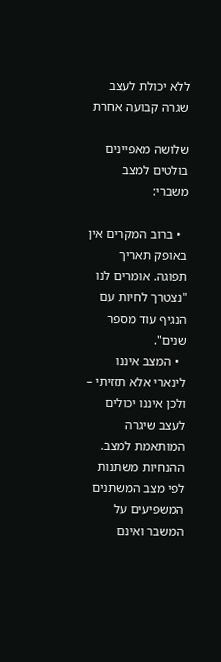ללא יכולת לעצב שגרה קבועה אחרת

שלושה מאפיינים בולטים למצב משברי:

  • ברוב המקרים אין באופק תאריך תפוגה. אומרים לנו "נצטרך לחיות עם הנגיף עוד מספר שנים".
  • המצב איננו לינארי אלא תזזיתי – ולכן איננו יכולים לעצב שיגרה המותאמת למצב. ההנחיות משתנות לפי מצב המשתנים המשפיעים על המשבר ואינם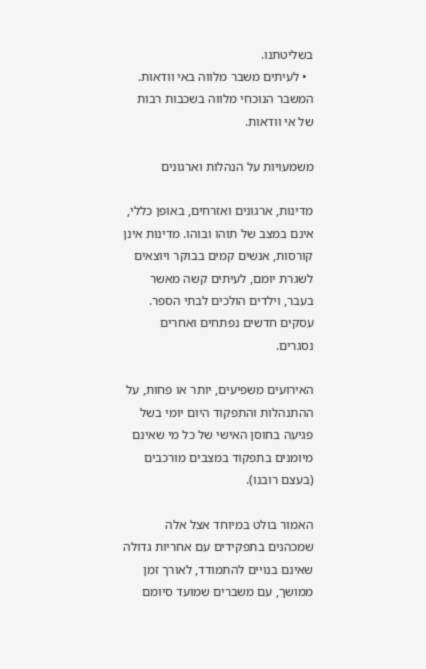בשליטתנו.
  • לעיתים משבר מלווה באי וודאות. המשבר הנוכחי מלווה בשכבות רבות של אי וודאות.

משמעויות על הנהלות וארגונים

מדינות, ארגונים ואזרחים, באופן כללי, אינם במצב של תוהו ובוהו. מדינות אינן קורסות, אנשים קמים בבוקר ויוצאים לשגרת יומם, לעיתים קשה מאשר בעבר, וילדים הולכים לבתי הספר. עסקים חדשים נפתחים ואחרים נסגרים.

האירועים משפיעים, יותר או פחות, על ההתנהלות והתפקוד היום יומי בשל פגיעה בחוסן האישי של כל מי שאינם מיומנים בתפקוד במצבים מורכבים (בעצם רובנו).

האמור בולט במיוחד אצל אלה שמכהנים בתפקידים עם אחריות גדולה שאינם בנויים להתמודד, לאורך זמן ממושך, עם משברים שמועד סיומם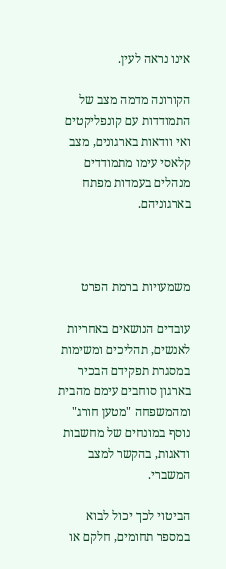אינו נראה לעין.

הקורונה מדמה מצב של התמודדות עם קונפליקטים ואי וודאות בארגונים, מצב קלאסי עימו מתמודדים מנהלים בעמדות מפתח בארגוניהם.



משמעויות ברמת הפרט

עובדים הנושאים באחריות לאנשים, תהליכים ומשימות במסגרת תפקידם הבכיר בארגון סוחבים עימם מהבית ומהמשפחה "מטען חורג" נוסף במונחים של מחשבות ודאגות, בהקשר למצב המשברי.

הביטוי לכך יכול לבוא במספר תחומים, חלקם או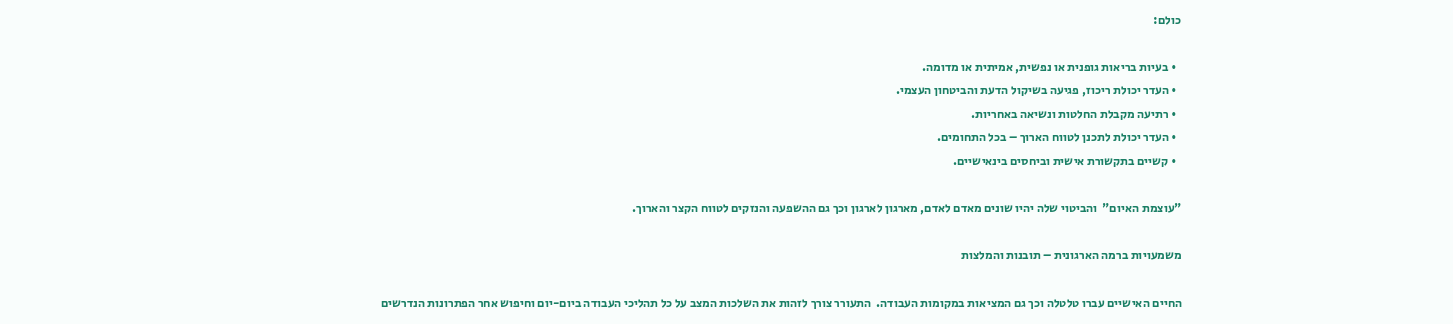כולם:

  • בעיות בריאות גופנית או נפשית, אמיתית או מדומה.
  • העדר יכולת ריכוז, פגיעה בשיקול הדעת והביטחון העצמי.
  • רתיעה מקבלת החלטות ונשיאה באחריות.
  • העדר יכולת לתכנן לטווח הארוך – בכל התחומים.
  • קשיים בתקשורת אישית וביחסים בינאישיים.

"עוצמת האיום"  והביטוי שלה יהיו שונים מאדם לאדם, מארגון לארגון וכך גם ההשפעה והנזקים לטווח הקצר והארוך.

משמעויות ברמה הארגונית – תובנות והמלצות

החיים האישיים עברו טלטלה וכך גם המציאות במקומות העבודה.  התעורר צורך לזהות את השלכות המצב על כל תהליכי העבודה ביום-יום וחיפוש אחר הפתרונות הנדרשים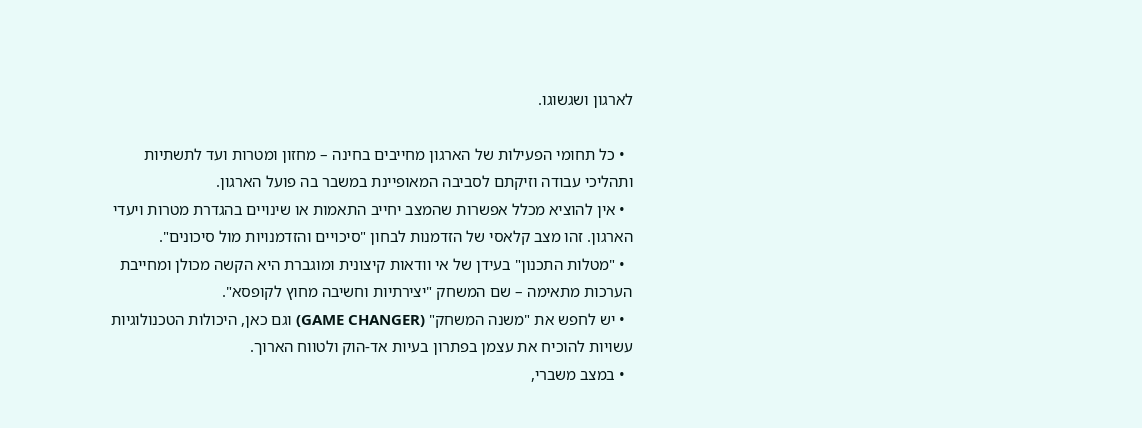לארגון ושגשוגו.

  • כל תחומי הפעילות של הארגון מחייבים בחינה – מחזון ומטרות ועד לתשתיות ותהליכי עבודה וזיקתם לסביבה המאופיינת במשבר בה פועל הארגון.
  • אין להוציא מכלל אפשרות שהמצב יחייב התאמות או שינויים בהגדרת מטרות ויעדי הארגון. זהו מצב קלאסי של הזדמנות לבחון "סיכויים והזדמנויות מול סיכונים".
  • "מטלות התכנון" בעידן של אי וודאות קיצונית ומוגברת היא הקשה מכולן ומחייבת הערכות מתאימה – שם המשחק "יצירתיות וחשיבה מחוץ לקופסא".
  • יש לחפש את "משנה המשחק" (GAME CHANGER) וגם כאן, היכולות הטכנולוגיות עשויות להוכיח את עצמן בפתרון בעיות אד-הוק ולטווח הארוך.
  • במצב משברי,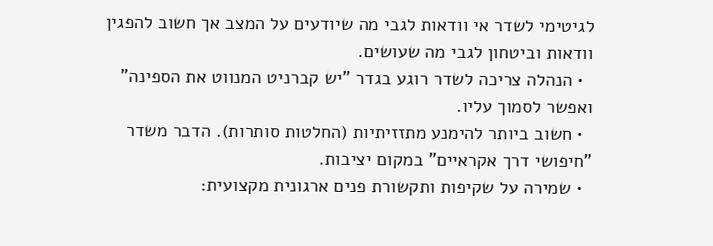לגיטימי לשדר אי וודאות לגבי מה שיודעים על המצב אך חשוב להפגין וודאות וביטחון לגבי מה שעושים.
  • הנהלה צריכה לשדר רוגע בגדר "יש קברניט המנווט את הספינה" ואפשר לסמוך עליו.
  • חשוב ביותר להימנע מתזזיתיות (החלטות סותרות). הדבר משדר "חיפושי דרך אקראיים" במקום יציבות.
  • שמירה על שקיפות ותקשורת פנים ארגונית מקצועית: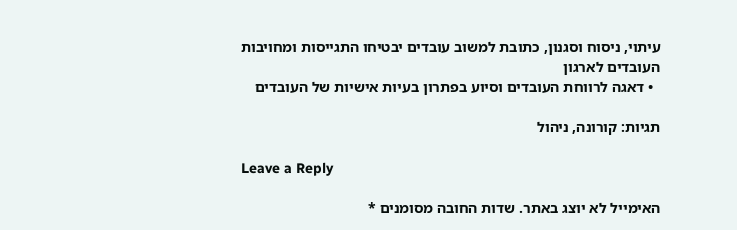עיתוי, ניסוח וסגנון, כתובת למשוב עובדים יבטיחו התגייסות ומחויבות העובדים לארגון
  • דאגה לרווחת העובדים וסיוע בפתרון בעיות אישיות של העובדים

תגיות: קורונה, ניהול

Leave a Reply

האימייל לא יוצג באתר. שדות החובה מסומנים *